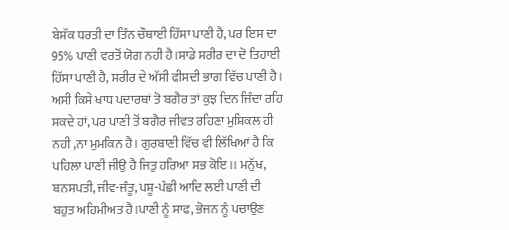ਬੇਸ਼ੱਕ ਧਰਤੀ ਦਾ ਤਿੰਨ ਚੌਥਾਈ ਹਿੱਸਾ ਪਾਣੀ ਹੈ, ਪਰ ਇਸ ਦਾ 95% ਪਾਣੀ ਵਰਤੋਂ ਯੋਗ ਨਹੀ ਹੈ।ਸਾਡੇ ਸਰੀਰ ਦਾ ਦੋ ਤਿਹਾਈ ਹਿੱਸਾ ਪਾਣੀ ਹੈ, ਸਰੀਰ ਦੇ ਅੱਸੀ ਫੀਸਦੀ ਭਾਗ ਵਿੱਚ ਪਾਣੀ ਹੈ। ਅਸੀ ਕਿਸੇ ਖਾਧ ਪਦਾਰਥਾਂ ਤੋ ਬਗੈਰ ਤਾਂ ਕੁਝ ਦਿਨ ਜਿੰਦਾ ਰਹਿ ਸਕਦੇ ਹਾਂ, ਪਰ ਪਾਣੀ ਤੋਂ ਬਗੈਰ ਜੀਵਤ ਰਹਿਣਾ ਮੁਸ਼ਿਕਲ ਹੀ ਨਹੀ ,ਨਾ ਮੁਮਕਿਨ ਹੈ। ਗੁਰਬਾਣੀ ਵਿੱਚ ਵੀ ਲਿੱਖਿਆਂ ਹੈ ਕਿ ਪਹਿਲਾ ਪਾਣੀ ਜੀਉ ਹੈ ਜਿਤੁ ਹਰਿਆ ਸਭ ਕੋਇ।। ਮਨੁੱਖ, ਬਨਸਪਤੀ, ਜੀਵ-ਜੰਤੂ, ਪਸ਼ੂ-ਪੰਛੀ ਆਦਿ ਲਈ ਪਾਣੀ ਦੀ ਬਹੁਤ ਅਹਿਮੀਅਤ ਹੈ।ਪਾਣੀ ਨੂੰ ਸਾਫ, ਭੋਜਨ ਨੂੰ ਪਚਾਉਣ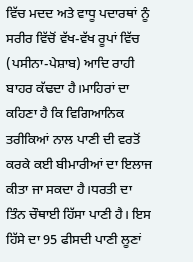ਵਿੱਚ ਮਦਦ ਅਤੇ ਵਾਧੂ ਪਦਾਰਥਾਂ ਨੂੰ ਸਰੀਰ ਵਿੱਚੋਂ ਵੱਖ-ਵੱਖ ਰੂਪਾਂ ਵਿੱਚ (ਪਸੀਨਾ-ਪੇਸ਼ਾਬ) ਆਦਿ ਰਾਹੀ ਬਾਹਰ ਕੱਢਦਾ ਹੈ।ਮਾਹਿਰਾਂ ਦਾ ਕਹਿਣਾ ਹੈ ਕਿ ਵਿਗਿਆਨਿਕ ਤਰੀਕਿਆਂ ਨਾਲ ਪਾਣੀ ਦੀ ਵਰਤੋਂ ਕਰਕੇ ਕਈ ਬੀਮਾਰੀਆਂ ਦਾ ਇਲਾਜ ਕੀਤਾ ਜਾ ਸਕਦਾ ਹੈ।ਧਰਤੀ ਦਾ ਤਿੰਨ ਚੌਥਾਈ ਹਿੱਸਾ ਪਾਣੀ ਹੈ। ਇਸ ਹਿੱਸੇ ਦਾ 95 ਫੀਸਦੀ ਪਾਣੀ ਲੂਣਾਂ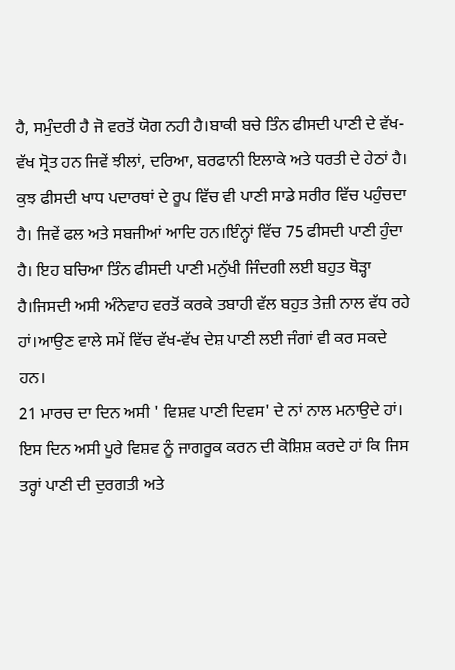ਹੈ, ਸਮੁੰਦਰੀ ਹੈ ਜੋ ਵਰਤੋਂ ਯੋਗ ਨਹੀ ਹੈ।ਬਾਕੀ ਬਚੇ ਤਿੰਨ ਫੀਸਦੀ ਪਾਣੀ ਦੇ ਵੱਖ-ਵੱਖ ਸ੍ਰੋਤ ਹਨ ਜਿਵੇਂ ਝੀਲਾਂ, ਦਰਿਆ, ਬਰਫਾਨੀ ਇਲਾਕੇ ਅਤੇ ਧਰਤੀ ਦੇ ਹੇਠਾਂ ਹੈ। ਕੁਝ ਫੀਸਦੀ ਖਾਧ ਪਦਾਰਥਾਂ ਦੇ ਰੂਪ ਵਿੱਚ ਵੀ ਪਾਣੀ ਸਾਡੇ ਸਰੀਰ ਵਿੱਚ ਪਹੁੰਚਦਾ ਹੈ। ਜਿਵੇਂ ਫਲ ਅਤੇ ਸਬਜੀਆਂ ਆਦਿ ਹਨ।ਇੰਨ੍ਹਾਂ ਵਿੱਚ 75 ਫੀਸਦੀ ਪਾਣੀ ਹੁੰਦਾ ਹੈ। ਇਹ ਬਚਿਆ ਤਿੰਨ ਫੀਸਦੀ ਪਾਣੀ ਮਨੁੱਖੀ ਜਿੰਦਗੀ ਲਈ ਬਹੁਤ ਥੋੜ੍ਹਾ ਹੈ।ਜਿਸਦੀ ਅਸੀ ਅੰਨੇਵਾਹ ਵਰਤੋਂ ਕਰਕੇ ਤਬਾਹੀ ਵੱਲ ਬਹੁਤ ਤੇਜ਼ੀ ਨਾਲ ਵੱਧ ਰਹੇ ਹਾਂ।ਆਉਣ ਵਾਲੇ ਸਮੇਂ ਵਿੱਚ ਵੱਖ-ਵੱਖ ਦੇਸ਼ ਪਾਣੀ ਲਈ ਜੰਗਾਂ ਵੀ ਕਰ ਸਕਦੇ ਹਨ।
21 ਮਾਰਚ ਦਾ ਦਿਨ ਅਸੀ ' ਵਿਸ਼ਵ ਪਾਣੀ ਦਿਵਸ' ਦੇ ਨਾਂ ਨਾਲ ਮਨਾਉਦੇ ਹਾਂ। ਇਸ ਦਿਨ ਅਸੀ ਪੂਰੇ ਵਿਸ਼ਵ ਨੂੰ ਜਾਗਰੂਕ ਕਰਨ ਦੀ ਕੋਸ਼ਿਸ਼ ਕਰਦੇ ਹਾਂ ਕਿ ਜਿਸ ਤਰ੍ਹਾਂ ਪਾਣੀ ਦੀ ਦੁਰਗਤੀ ਅਤੇ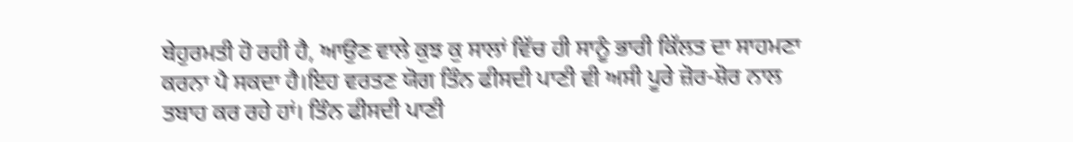ਬੇਹੁਰਮਤੀ ਹੋ ਰਹੀ ਹੈ, ਆਉਣ ਵਾਲੇ ਕੁਝ ਕੁ ਸਾਲਾਂ ਵਿੱਚ ਹੀ ਸਾਨੂੰ ਭਾਰੀ ਕਿੱਲਤ ਦਾ ਸਾਹਮਣਾ ਕਰਨਾ ਪੈ ਸਕਦਾ ਹੈ।ਇਹ ਵਰਤਣ ਯੋਗ ਤਿੰਨ ਫੀਸਦੀ ਪਾਣੀ ਵੀ ਅਸੀ ਪੂਰੇ ਜ਼ੋਰ-ਸ਼ੋਰ ਨਾਲ ਤਬਾਹ ਕਰ ਰਹੇ ਹਾਂ। ਤਿੰਨ ਫੀਸਦੀ ਪਾਣੀ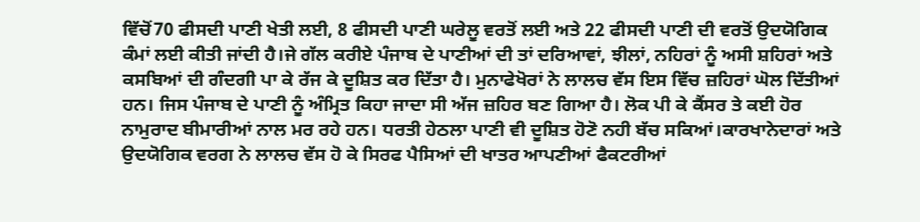ਵਿੱਚੋਂ70 ਫੀਸਦੀ ਪਾਣੀ ਖੇਤੀ ਲਈ, 8 ਫੀਸਦੀ ਪਾਣੀ ਘਰੇਲੂ ਵਰਤੋਂ ਲਈ ਅਤੇ 22 ਫੀਸਦੀ ਪਾਣੀ ਦੀ ਵਰਤੋਂ ਉਦਯੋਗਿਕ ਕੰਮਾਂ ਲਈ ਕੀਤੀ ਜਾਂਦੀ ਹੈ।ਜੇ ਗੱਲ ਕਰੀਏ ਪੰਜਾਬ ਦੇ ਪਾਣੀਆਂ ਦੀ ਤਾਂ ਦਰਿਆਵਾਂ, ਝੀਲਾਂ, ਨਹਿਰਾਂ ਨੂੰ ਅਸੀ ਸ਼ਹਿਰਾਂ ਅਤੇ ਕਸਬਿਆਂ ਦੀ ਗੰਦਗੀ ਪਾ ਕੇ ਰੱਜ ਕੇ ਦੂਸ਼ਿਤ ਕਰ ਦਿੱਤਾ ਹੈ। ਮੁਨਾਫੇਖੋਰਾਂ ਨੇ ਲਾਲਚ ਵੱਸ ਇਸ ਵਿੱਚ ਜ਼ਹਿਰਾਂ ਘੋਲ ਦਿੱਤੀਆਂ ਹਨ। ਜਿਸ ਪੰਜਾਬ ਦੇ ਪਾਣੀ ਨੂੰ ਅੰਮ੍ਰਿਤ ਕਿਹਾ ਜਾਦਾ ਸੀ ਅੱਜ ਜ਼ਹਿਰ ਬਣ ਗਿਆ ਹੈ। ਲੋਕ ਪੀ ਕੇ ਕੈਂਸਰ ਤੇ ਕਈ ਹੋਰ ਨਾਮੁਰਾਦ ਬੀਮਾਰੀਆਂ ਨਾਲ ਮਰ ਰਹੇ ਹਨ। ਧਰਤੀ ਹੇਠਲਾ ਪਾਣੀ ਵੀ ਦੂਸ਼ਿਤ ਹੋਣੋ ਨਹੀ ਬੱਚ ਸਕਿਆਂ।ਕਾਰਖਾਨੇਦਾਰਾਂ ਅਤੇ ਉਦਯੋਗਿਕ ਵਰਗ ਨੇ ਲਾਲਚ ਵੱਸ ਹੋ ਕੇ ਸਿਰਫ ਪੈਸਿਆਂ ਦੀ ਖਾਤਰ ਆਪਣੀਆਂ ਫੈਕਟਰੀਆਂ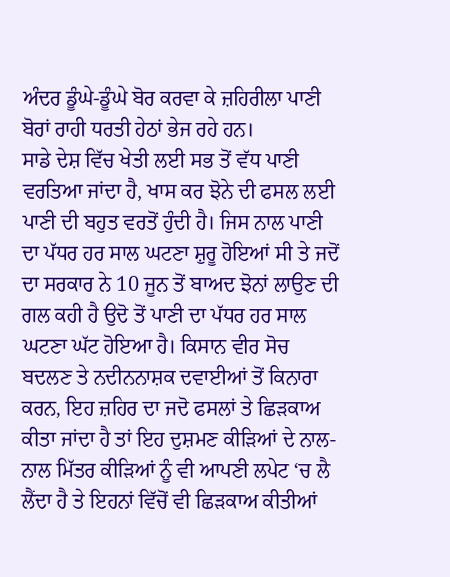ਅੰਦਰ ਡੂੰਘੇ-ਡੂੰਘੇ ਬੋਰ ਕਰਵਾ ਕੇ ਜ਼ਹਿਰੀਲਾ ਪਾਣੀ ਬੋਰਾਂ ਰਾਹੀ ਧਰਤੀ ਹੇਠਾਂ ਭੇਜ ਰਹੇ ਹਨ।
ਸਾਡੇ ਦੇਸ਼ ਵਿੱਚ ਖੇਤੀ ਲਈ ਸਭ ਤੋਂ ਵੱਧ ਪਾਣੀ ਵਰਤਿਆ ਜਾਂਦਾ ਹੈ, ਖਾਸ ਕਰ ਝੋਨੇ ਦੀ ਫਸਲ ਲਈ ਪਾਣੀ ਦੀ ਬਹੁਤ ਵਰਤੋਂ ਹੁੰਦੀ ਹੈ। ਜਿਸ ਨਾਲ ਪਾਣੀ ਦਾ ਪੱਧਰ ਹਰ ਸਾਲ ਘਟਣਾ ਸ਼ੁਰੂ ਹੋਇਆਂ ਸੀ ਤੇ ਜਦੋਂ ਦਾ ਸਰਕਾਰ ਨੇ 10 ਜੂਨ ਤੋਂ ਬਾਅਦ ਝੋਨਾਂ ਲਾਉਣ ਦੀ ਗਲ ਕਹੀ ਹੈ ਉਦੋ ਤੋਂ ਪਾਣੀ ਦਾ ਪੱਧਰ ਹਰ ਸਾਲ ਘਟਣਾ ਘੱਟ ਹੋਇਆ ਹੈ। ਕਿਸਾਨ ਵੀਰ ਸੋਚ ਬਦਲਣ ਤੇ ਨਦੀਨਨਾਸ਼ਕ ਦਵਾਈਆਂ ਤੋਂ ਕਿਨਾਰਾ ਕਰਨ, ਇਹ ਜ਼ਹਿਰ ਦਾ ਜਦੋ ਫਸਲਾਂ ਤੇ ਛਿੜਕਾਅ ਕੀਤਾ ਜਾਂਦਾ ਹੈ ਤਾਂ ਇਹ ਦੁਸ਼ਮਣ ਕੀੜਿਆਂ ਦੇ ਨਾਲ-ਨਾਲ ਮਿੱਤਰ ਕੀੜਿਆਂ ਨੂੰ ਵੀ ਆਪਣੀ ਲਪੇਟ ‘ਚ ਲੈ ਲੈਂਦਾ ਹੈ ਤੇ ਇਹਨਾਂ ਵਿੱਚੋਂ ਵੀ ਛਿੜਕਾਅ ਕੀਤੀਆਂ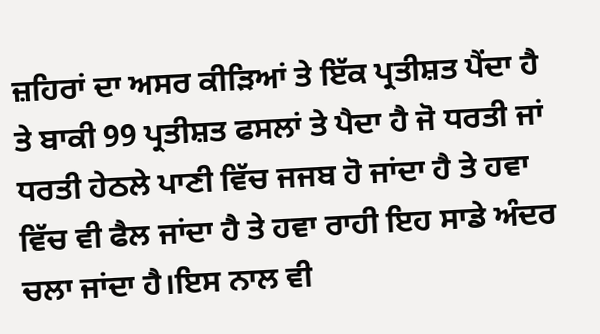ਜ਼ਹਿਰਾਂ ਦਾ ਅਸਰ ਕੀੜਿਆਂ ਤੇ ਇੱਕ ਪ੍ਰਤੀਸ਼ਤ ਪੈਂਦਾ ਹੈ ਤੇ ਬਾਕੀ 99 ਪ੍ਰਤੀਸ਼ਤ ਫਸਲਾਂ ਤੇ ਪੈਦਾ ਹੈ ਜੋ ਧਰਤੀ ਜਾਂ ਧਰਤੀ ਹੇਠਲੇ ਪਾਣੀ ਵਿੱਚ ਜਜਬ ਹੋ ਜਾਂਦਾ ਹੈ ਤੇ ਹਵਾ ਵਿੱਚ ਵੀ ਫੈਲ ਜਾਂਦਾ ਹੈ ਤੇ ਹਵਾ ਰਾਹੀ ਇਹ ਸਾਡੇ ਅੰਦਰ ਚਲਾ ਜਾਂਦਾ ਹੈ।ਇਸ ਨਾਲ ਵੀ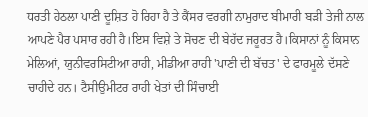ਧਰਤੀ ਹੇਠਲਾ ਪਾਣੀ ਦੂਸ਼ਿਤ ਹੋ ਰਿਹਾ ਹੈ ਤੇ ਕੈਂਸਰ ਵਰਗੀ ਨਾਮੁਰਾਦ ਬੀਮਾਰੀ ਬੜੀ ਤੇਜੀ ਨਾਲ ਆਪਣੇ ਪੈਰ ਪਸਾਰ ਰਹੀ ਹੈ।ਇਸ ਵਿਸ਼ੇ ਤੇ ਸੋਚਣ ਦੀ ਬੇਹੱਦ ਜਰੂਰਤ ਹੈ।ਕਿਸਾਨਾਂ ਨੂੰ ਕਿਸਾਨ ਮੇਲਿਆਂ, ਯੁਨੀਵਰਸਿਟੀਆ ਰਾਹੀ, ਮੀਡੀਆ ਰਾਹੀ 'ਪਾਣੀ ਦੀ ਬੱਚਤ' ਦੇ ਫਾਰਮੂਲੇ ਦੱਸਣੇ ਚਾਹੀਦੇ ਹਨ। ਟੈਸੀਉਮੀਟਰ ਰਾਹੀ ਖੇਤਾਂ ਦੀ ਸਿੰਚਾਈ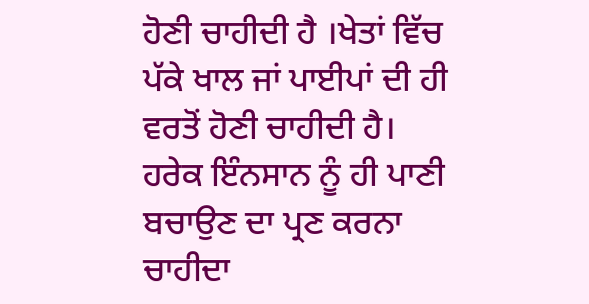ਹੋਣੀ ਚਾਹੀਦੀ ਹੈ ।ਖੇਤਾਂ ਵਿੱਚ ਪੱਕੇ ਖਾਲ ਜਾਂ ਪਾਈਪਾਂ ਦੀ ਹੀ ਵਰਤੋਂ ਹੋਣੀ ਚਾਹੀਦੀ ਹੈ।
ਹਰੇਕ ਇੰਨਸਾਨ ਨੂੰ ਹੀ ਪਾਣੀ ਬਚਾਉਣ ਦਾ ਪ੍ਰਣ ਕਰਨਾ ਚਾਹੀਦਾ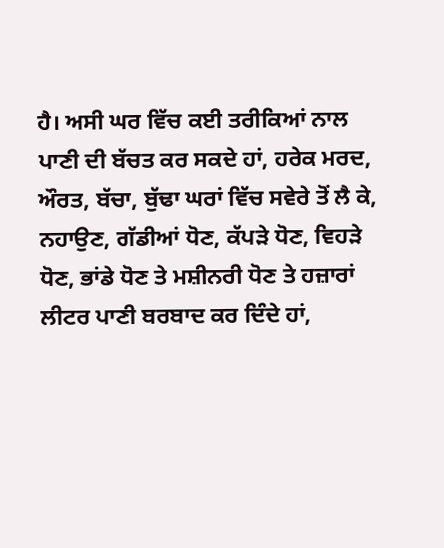ਹੈ। ਅਸੀ ਘਰ ਵਿੱਚ ਕਈ ਤਰੀਕਿਆਂ ਨਾਲ ਪਾਣੀ ਦੀ ਬੱਚਤ ਕਰ ਸਕਦੇ ਹਾਂ, ਹਰੇਕ ਮਰਦ, ਔਰਤ, ਬੱਚਾ, ਬੁੱਢਾ ਘਰਾਂ ਵਿੱਚ ਸਵੇਰੇ ਤੋਂ ਲੈ ਕੇ, ਨਹਾਉਣ, ਗੱਡੀਆਂ ਧੋਣ, ਕੱਪੜੇ ਧੋਣ, ਵਿਹੜੇ ਧੋਣ, ਭਾਂਡੇ ਧੋਣ ਤੇ ਮਸ਼ੀਨਰੀ ਧੋਣ ਤੇ ਹਜ਼ਾਰਾਂ ਲੀਟਰ ਪਾਣੀ ਬਰਬਾਦ ਕਰ ਦਿੰਦੇ ਹਾਂ,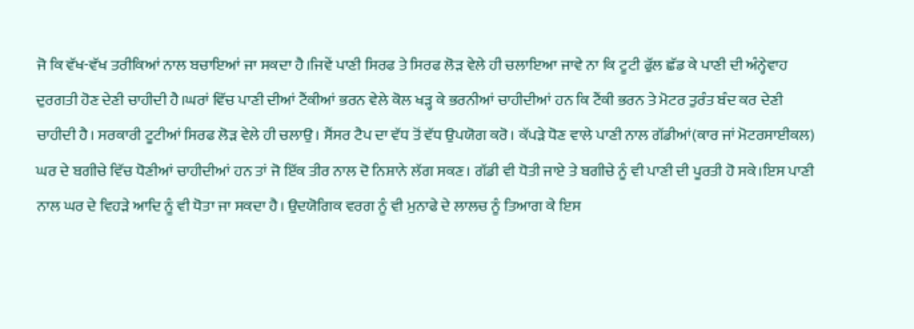ਜੋ ਕਿ ਵੱਖ-ਵੱਖ ਤਰੀਕਿਆਂ ਨਾਲ ਬਚਾਇਆਂ ਜਾ ਸਕਦਾ ਹੈ।ਜਿਵੇਂ ਪਾਣੀ ਸਿਰਫ ਤੇ ਸਿਰਫ ਲੋੜ ਵੇਲੇ ਹੀ ਚਲਾਇਆ ਜਾਵੇ ਨਾ ਕਿ ਟੂਟੀ ਫੁੱਲ ਛੱਡ ਕੇ ਪਾਣੀ ਦੀ ਅੰਨ੍ਹੇਵਾਹ ਦੁਰਗਤੀ ਹੋਣ ਦੇਣੀ ਚਾਹੀਦੀ ਹੈ।ਘਰਾਂ ਵਿੱਚ ਪਾਣੀ ਦੀਆਂ ਟੈਂਕੀਆਂ ਭਰਨ ਵੇਲੇ ਕੋਲ ਖੜ੍ਹ ਕੇ ਭਰਨੀਆਂ ਚਾਹੀਦੀਆਂ ਹਨ ਕਿ ਟੈਂਕੀ ਭਰਨ ਤੇ ਮੋਟਰ ਤੁਰੰਤ ਬੰਦ ਕਰ ਦੇਣੀ ਚਾਹੀਦੀ ਹੈ। ਸਰਕਾਰੀ ਟੂਟੀਆਂ ਸਿਰਫ ਲੋੜ ਵੇਲੇ ਹੀ ਚਲਾਉ। ਸੈਂਸਰ ਟੈਪ ਦਾ ਵੱਧ ਤੋਂ ਵੱਧ ਉਪਯੋਗ ਕਰੋ। ਕੱਪੜੇ ਧੋਣ ਵਾਲੇ ਪਾਣੀ ਨਾਲ ਗੱਡੀਆਂ(ਕਾਰ ਜਾਂ ਮੋਟਰਸਾਈਕਲ) ਘਰ ਦੇ ਬਗੀਚੇ ਵਿੱਚ ਧੋਣੀਆਂ ਚਾਹੀਦੀਆਂ ਹਨ ਤਾਂ ਜੋ ਇੱਕ ਤੀਰ ਨਾਲ ਦੋ ਨਿਸ਼ਾਨੇ ਲੱਗ ਸਕਣ। ਗੱਡੀ ਵੀ ਧੋਤੀ ਜਾਏ ਤੇ ਬਗੀਚੇ ਨੂੰ ਵੀ ਪਾਣੀ ਦੀ ਪੂਰਤੀ ਹੋ ਸਕੇ।ਇਸ ਪਾਣੀ ਨਾਲ ਘਰ ਦੇ ਵਿਹੜੇ ਆਦਿ ਨੂੰ ਵੀ ਧੋਤਾ ਜਾ ਸਕਦਾ ਹੈ। ਉਦਯੋਗਿਕ ਵਰਗ ਨੂੰ ਵੀ ਮੁਨਾਫੇ ਦੇ ਲਾਲਚ ਨੂੰ ਤਿਆਗ ਕੇ ਇਸ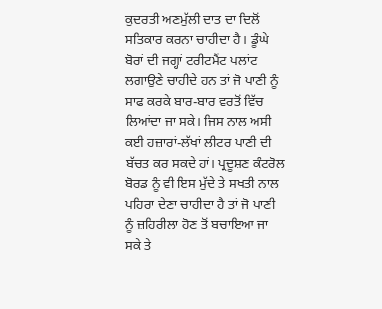ਕੁਦਰਤੀ ਅਣਮੁੱਲੀ ਦਾਤ ਦਾ ਦਿਲੋਂ ਸਤਿਕਾਰ ਕਰਨਾ ਚਾਹੀਦਾ ਹੈ। ਡੂੰਘੇ ਬੋਰਾਂ ਦੀ ਜਗ੍ਹਾਂ ਟਰੀਟਮੈਂਟ ਪਲਾਂਟ ਲਗਾਉਣੇ ਚਾਹੀਦੇ ਹਨ ਤਾਂ ਜੋ ਪਾਣੀ ਨੂੰ ਸਾਫ ਕਰਕੇ ਬਾਰ-ਬਾਰ ਵਰਤੋਂ ਵਿੱਚ ਲਿਆਂਦਾ ਜਾ ਸਕੇ। ਜਿਸ ਨਾਲ ਅਸੀ ਕਈ ਹਜ਼ਾਰਾਂ-ਲੱਖਾਂ ਲੀਟਰ ਪਾਣੀ ਦੀ ਬੱਚਤ ਕਰ ਸਕਦੇ ਹਾਂ। ਪ੍ਰਦੂਸ਼ਣ ਕੰਟਰੋਲ ਬੋਰਡ ਨੂੰ ਵੀ ਇਸ ਮੁੱਦੇ ਤੇ ਸਖਤੀ ਨਾਲ ਪਹਿਰਾ ਦੇਣਾ ਚਾਹੀਦਾ ਹੈ ਤਾਂ ਜੋ ਪਾਣੀ ਨੂੰ ਜ਼ਹਿਰੀਲਾ ਹੋਣ ਤੋਂ ਬਚਾਇਆ ਜਾ ਸਕੇ ਤੇ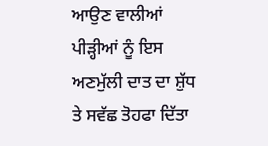ਆਉਣ ਵਾਲੀਆਂ ਪੀੜ੍ਹੀਆਂ ਨੂੰ ਇਸ ਅਣਮੁੱਲੀ ਦਾਤ ਦਾ ਸ਼ੁੱਧ ਤੇ ਸਵੱਛ ਤੋਹਫਾ ਦਿੱਤਾ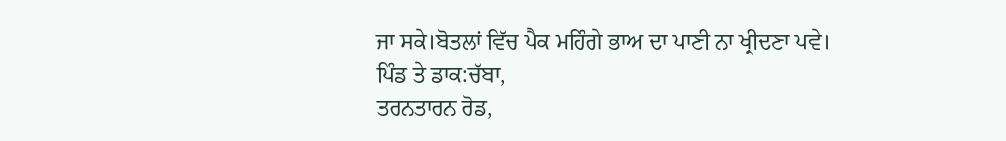ਜਾ ਸਕੇ।ਬੋਤਲਾਂ ਵਿੱਚ ਪੈਕ ਮਹਿੰਗੇ ਭਾਅ ਦਾ ਪਾਣੀ ਨਾ ਖ੍ਰੀਦਣਾ ਪਵੇ।
ਪਿੰਡ ਤੇ ਡਾਕ:ਚੱਬਾ,
ਤਰਨਤਾਰਨ ਰੋਡ,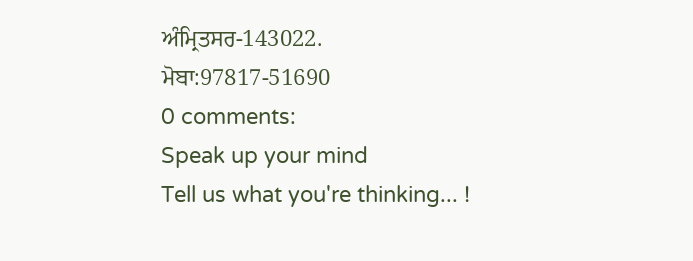ਅੰਮ੍ਰਿਤਸਰ-143022.
ਮੋਬਾ:97817-51690
0 comments:
Speak up your mind
Tell us what you're thinking... !